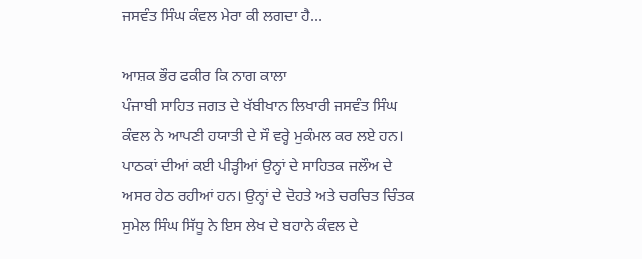ਜਸਵੰਤ ਸਿੰਘ ਕੰਵਲ ਮੇਰਾ ਕੀ ਲਗਦਾ ਹੈ…

ਆਸ਼ਕ ਭੌਰ ਫਕੀਰ ਕਿ ਨਾਗ ਕਾਲਾ
ਪੰਜਾਬੀ ਸਾਹਿਤ ਜਗਤ ਦੇ ਖੱਬੀਖਾਨ ਲਿਖਾਰੀ ਜਸਵੰਤ ਸਿੰਘ ਕੰਵਲ ਨੇ ਆਪਣੀ ਹਯਾਤੀ ਦੇ ਸੌ ਵਰ੍ਹੇ ਮੁਕੰਮਲ ਕਰ ਲਏ ਹਨ। ਪਾਠਕਾਂ ਦੀਆਂ ਕਈ ਪੀੜ੍ਹੀਆਂ ਉਨ੍ਹਾਂ ਦੇ ਸਾਹਿਤਕ ਜਲੌਅ ਦੇ ਅਸਰ ਹੇਠ ਰਹੀਆਂ ਹਨ। ਉਨ੍ਹਾਂ ਦੇ ਦੋਹਤੇ ਅਤੇ ਚਰਚਿਤ ਚਿੰਤਕ ਸੁਮੇਲ ਸਿੰਘ ਸਿੱਧੂ ਨੇ ਇਸ ਲੇਖ ਦੇ ਬਹਾਨੇ ਕੰਵਲ ਦੇ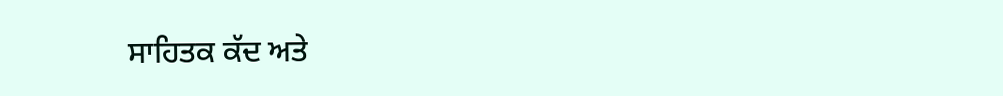ਸਾਹਿਤਕ ਕੱਦ ਅਤੇ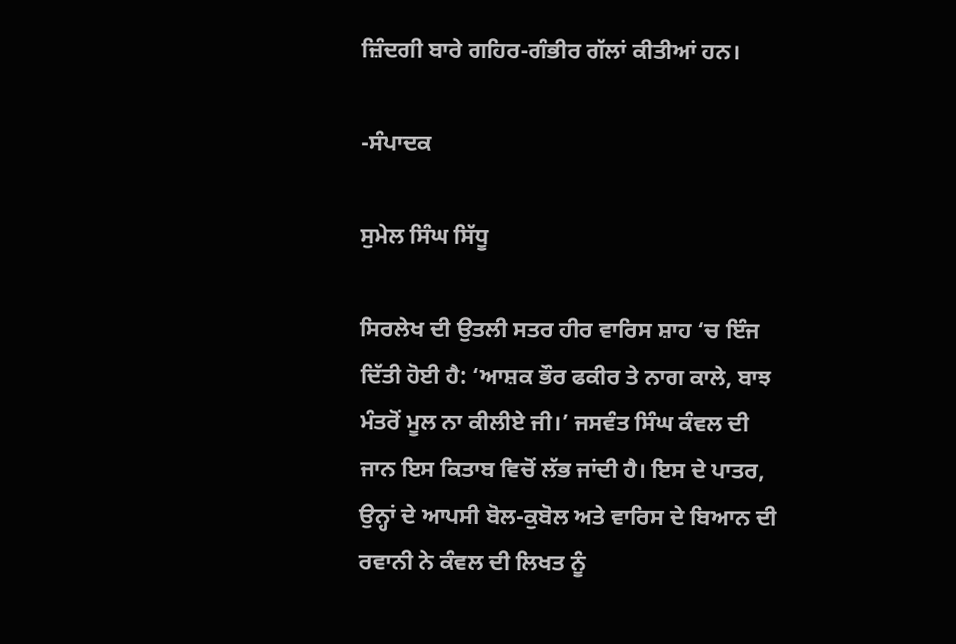ਜ਼ਿੰਦਗੀ ਬਾਰੇ ਗਹਿਰ-ਗੰਭੀਰ ਗੱਲਾਂ ਕੀਤੀਆਂ ਹਨ।

-ਸੰਪਾਦਕ

ਸੁਮੇਲ ਸਿੰਘ ਸਿੱਧੂ

ਸਿਰਲੇਖ ਦੀ ਉਤਲੀ ਸਤਰ ਹੀਰ ਵਾਰਿਸ ਸ਼ਾਹ ‘ਚ ਇੰਜ ਦਿੱਤੀ ਹੋਈ ਹੈ: ‘ਆਸ਼ਕ ਭੌਰ ਫਕੀਰ ਤੇ ਨਾਗ ਕਾਲੇ, ਬਾਝ ਮੰਤਰੋਂ ਮੂਲ ਨਾ ਕੀਲੀਏ ਜੀ।’ ਜਸਵੰਤ ਸਿੰਘ ਕੰਵਲ ਦੀ ਜਾਨ ਇਸ ਕਿਤਾਬ ਵਿਚੋਂ ਲੱਭ ਜਾਂਦੀ ਹੈ। ਇਸ ਦੇ ਪਾਤਰ, ਉਨ੍ਹਾਂ ਦੇ ਆਪਸੀ ਬੋਲ-ਕੁਬੋਲ ਅਤੇ ਵਾਰਿਸ ਦੇ ਬਿਆਨ ਦੀ ਰਵਾਨੀ ਨੇ ਕੰਵਲ ਦੀ ਲਿਖਤ ਨੂੰ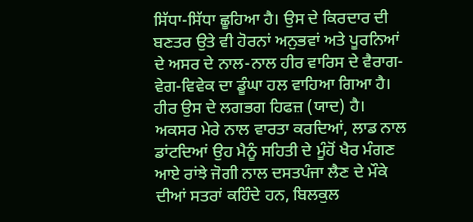ਸਿੱਧਾ-ਸਿੱਧਾ ਛੂਹਿਆ ਹੈ। ਉਸ ਦੇ ਕਿਰਦਾਰ ਦੀ ਬਣਤਰ ਉਤੇ ਵੀ ਹੋਰਨਾਂ ਅਨੁਭਵਾਂ ਅਤੇ ਪੂਰਨਿਆਂ ਦੇ ਅਸਰ ਦੇ ਨਾਲ-ਨਾਲ ਹੀਰ ਵਾਰਿਸ ਦੇ ਵੈਰਾਗ-ਵੇਗ-ਵਿਵੇਕ ਦਾ ਡੂੰਘਾ ਹਲ ਵਾਹਿਆ ਗਿਆ ਹੈ। ਹੀਰ ਉਸ ਦੇ ਲਗਭਗ ਹਿਫਜ਼ (ਯਾਦ) ਹੈ। ਅਕਸਰ ਮੇਰੇ ਨਾਲ ਵਾਰਤਾ ਕਰਦਿਆਂ, ਲਾਡ ਨਾਲ ਡਾਂਟਦਿਆਂ ਉਹ ਮੈਨੂੰ ਸਹਿਤੀ ਦੇ ਮੂੰਹੋਂ ਖੈਰ ਮੰਗਣ ਆਏ ਰਾਂਝੇ ਜੋਗੀ ਨਾਲ ਦਸਤਪੰਜਾ ਲੈਣ ਦੇ ਮੌਕੇ ਦੀਆਂ ਸਤਰਾਂ ਕਹਿੰਦੇ ਹਨ, ਬਿਲਕੁਲ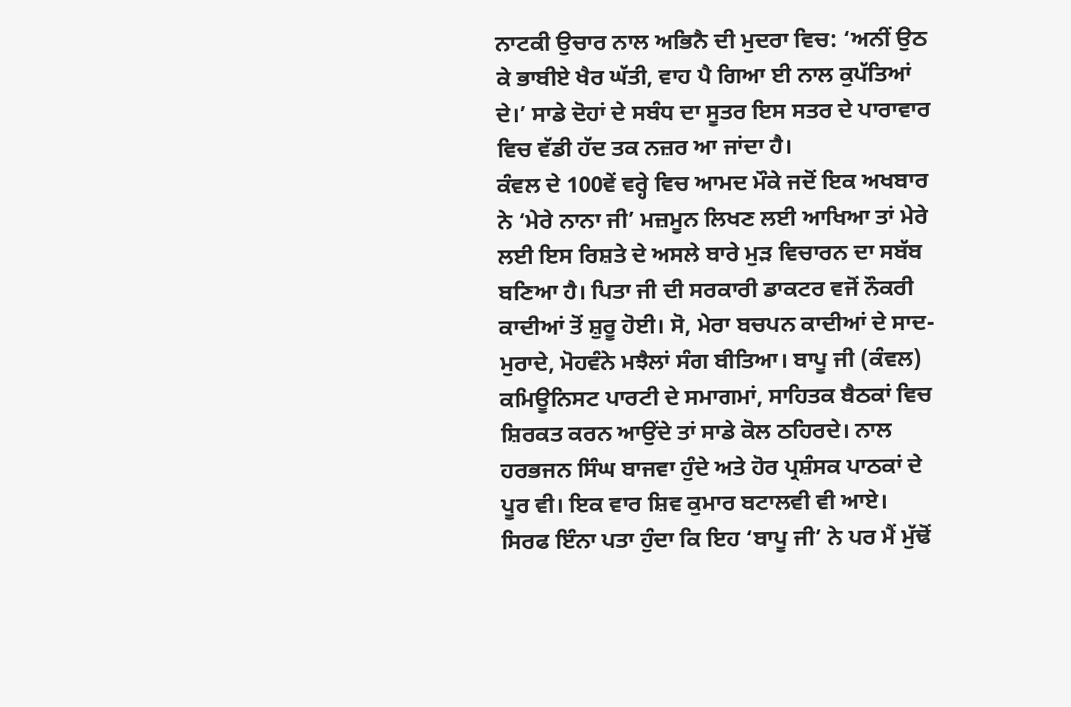ਨਾਟਕੀ ਉਚਾਰ ਨਾਲ ਅਭਿਨੈ ਦੀ ਮੁਦਰਾ ਵਿਚ: ‘ਅਨੀਂ ਉਠ ਕੇ ਭਾਬੀਏ ਖੈਰ ਘੱਤੀ, ਵਾਹ ਪੈ ਗਿਆ ਈ ਨਾਲ ਕੁਪੱਤਿਆਂ ਦੇ।’ ਸਾਡੇ ਦੋਹਾਂ ਦੇ ਸਬੰਧ ਦਾ ਸੂਤਰ ਇਸ ਸਤਰ ਦੇ ਪਾਰਾਵਾਰ ਵਿਚ ਵੱਡੀ ਹੱਦ ਤਕ ਨਜ਼ਰ ਆ ਜਾਂਦਾ ਹੈ।
ਕੰਵਲ ਦੇ 100ਵੇਂ ਵਰ੍ਹੇ ਵਿਚ ਆਮਦ ਮੌਕੇ ਜਦੋਂ ਇਕ ਅਖਬਾਰ ਨੇ ‘ਮੇਰੇ ਨਾਨਾ ਜੀ’ ਮਜ਼ਮੂਨ ਲਿਖਣ ਲਈ ਆਖਿਆ ਤਾਂ ਮੇਰੇ ਲਈ ਇਸ ਰਿਸ਼ਤੇ ਦੇ ਅਸਲੇ ਬਾਰੇ ਮੁੜ ਵਿਚਾਰਨ ਦਾ ਸਬੱਬ ਬਣਿਆ ਹੈ। ਪਿਤਾ ਜੀ ਦੀ ਸਰਕਾਰੀ ਡਾਕਟਰ ਵਜੋਂ ਨੌਕਰੀ ਕਾਦੀਆਂ ਤੋਂ ਸ਼ੁਰੂ ਹੋਈ। ਸੋ, ਮੇਰਾ ਬਚਪਨ ਕਾਦੀਆਂ ਦੇ ਸਾਦ-ਮੁਰਾਦੇ, ਮੋਹਵੰਨੇ ਮਝੈਲਾਂ ਸੰਗ ਬੀਤਿਆ। ਬਾਪੂ ਜੀ (ਕੰਵਲ) ਕਮਿਊਨਿਸਟ ਪਾਰਟੀ ਦੇ ਸਮਾਗਮਾਂ, ਸਾਹਿਤਕ ਬੈਠਕਾਂ ਵਿਚ ਸ਼ਿਰਕਤ ਕਰਨ ਆਉਂਦੇ ਤਾਂ ਸਾਡੇ ਕੋਲ ਠਹਿਰਦੇ। ਨਾਲ ਹਰਭਜਨ ਸਿੰਘ ਬਾਜਵਾ ਹੁੰਦੇ ਅਤੇ ਹੋਰ ਪ੍ਰਸ਼ੰਸਕ ਪਾਠਕਾਂ ਦੇ ਪੂਰ ਵੀ। ਇਕ ਵਾਰ ਸ਼ਿਵ ਕੁਮਾਰ ਬਟਾਲਵੀ ਵੀ ਆਏ। ਸਿਰਫ ਇੰਨਾ ਪਤਾ ਹੁੰਦਾ ਕਿ ਇਹ ‘ਬਾਪੂ ਜੀ’ ਨੇ ਪਰ ਮੈਂ ਮੁੱਢੋਂ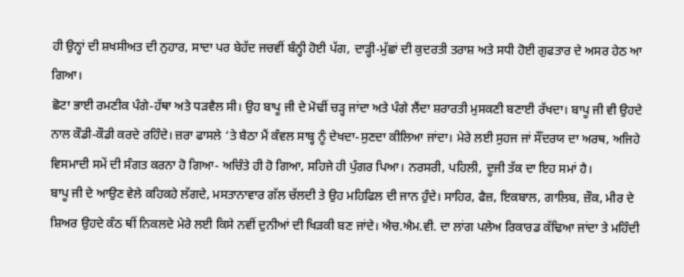ਹੀ ਉਨ੍ਹਾਂ ਦੀ ਸ਼ਖਸੀਅਤ ਦੀ ਨੁਹਾਰ, ਸਾਦਾ ਪਰ ਬੇਹੱਦ ਜਚਵੀਂ ਬੰਨ੍ਹੀ ਹੋਈ ਪੱਗ, ਦਾੜ੍ਹੀ-ਮੁੱਛਾਂ ਦੀ ਕੁਦਰਤੀ ਤਰਾਸ਼ ਅਤੇ ਸਧੀ ਹੋਈ ਗੁਫਤਾਰ ਦੇ ਅਸਰ ਹੇਠ ਆ ਗਿਆ।
ਛੋਟਾ ਭਾਈ ਰਮਣੀਕ ਪੰਗੇ-ਹੱਥਾ ਅਤੇ ਧੜਵੈਲ ਸੀ। ਉਹ ਬਾਪੂ ਜੀ ਦੇ ਮੋਢੀਂ ਚੜ੍ਹ ਜਾਂਦਾ ਅਤੇ ਪੰਗੇ ਲੈਂਦਾ ਸ਼ਰਾਰਤੀ ਮੁਸਕਣੀ ਬਣਾਈ ਰੱਖਦਾ। ਬਾਪੂ ਜੀ ਵੀ ਉਹਦੇ ਨਾਲ ਕੌਡੀ-ਕੌਡੀ ਕਰਦੇ ਰਹਿੰਦੇ। ਜ਼ਰਾ ਫਾਸਲੇ ‘ਤੇ ਬੈਠਾ ਮੈਂ ਕੰਵਲ ਸਾਬ੍ਹ ਨੂੰ ਦੇਖਦਾ-ਸੁਣਦਾ ਕੀਲਿਆ ਜਾਂਦਾ। ਮੇਰੇ ਲਈ ਸੁਹਜ ਜਾਂ ਸੌਂਦਰਯ ਦਾ ਅਰਥ, ਅਜਿਹੇ ਵਿਸਮਾਦੀ ਸਮੇਂ ਦੀ ਸੰਗਤ ਕਰਨਾ ਹੋ ਗਿਆ- ਅਚਿੰਤੇ ਹੀ ਹੋ ਗਿਆ, ਸਹਿਜੇ ਹੀ ਪੁੰਗਰ ਪਿਆ। ਨਰਸਰੀ, ਪਹਿਲੀ, ਦੂਜੀ ਤੱਕ ਦਾ ਇਹ ਸਮਾਂ ਹੈ।
ਬਾਪੂ ਜੀ ਦੇ ਆਉਣ ਵੇਲੇ ਕਹਿਕਹੇ ਲੱਗਦੇ, ਮਸਤਾਨਾਵਾਰ ਗੱਲ ਚੱਲਦੀ ਤੇ ਉਹ ਮਹਿਫਿਲ ਦੀ ਜਾਨ ਹੁੰਦੇ। ਸਾਹਿਰ, ਫੈਜ਼, ਇਕਬਾਲ, ਗਾਲਿਬ, ਜ਼ੌਕ, ਮੀਰ ਦੇ ਸ਼ਿਅਰ ਉਹਦੇ ਕੰਠ ਥੀਂ ਨਿਕਲਦੇ ਮੇਰੇ ਲਈ ਕਿਸੇ ਨਵੀਂ ਦੁਨੀਆਂ ਦੀ ਖਿੜਕੀ ਬਣ ਜਾਂਦੇ। ਐਚ.ਐਮ.ਵੀ. ਦਾ ਲਾਂਗ ਪਲੇਅ ਰਿਕਾਰਡ ਕੱਢਿਆ ਜਾਂਦਾ ਤੇ ਮਹਿੰਦੀ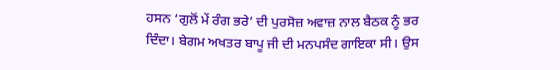ਹਸਨ ‘ਗੁਲੋਂ ਮੇਂ ਰੰਗ ਭਰੇ’ ਦੀ ਪੁਰਸੋਜ਼ ਅਵਾਜ਼ ਨਾਲ ਬੈਠਕ ਨੂੰ ਭਰ ਦਿੰਦਾ। ਬੇਗਮ ਅਖਤਰ ਬਾਪੂ ਜੀ ਦੀ ਮਨਪਸੰਦ ਗਾਇਕਾ ਸੀ। ਉਸ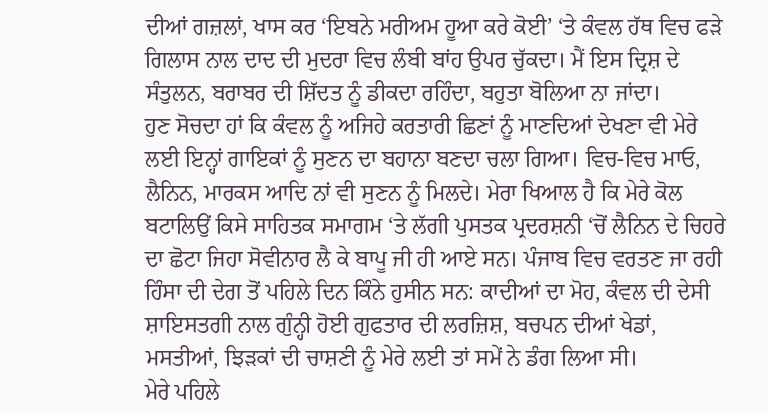ਦੀਆਂ ਗਜ਼ਲਾਂ, ਖਾਸ ਕਰ ‘ਇਬਨੇ ਮਰੀਅਮ ਹੂਆ ਕਰੇ ਕੋਈ’ ‘ਤੇ ਕੰਵਲ ਹੱਥ ਵਿਚ ਫੜੇ ਗਿਲਾਸ ਨਾਲ ਦਾਦ ਦੀ ਮੁਦਰਾ ਵਿਚ ਲੰਬੀ ਬਾਂਹ ਉਪਰ ਚੁੱਕਦਾ। ਮੈਂ ਇਸ ਦ੍ਰਿਸ਼ ਦੇ ਸੰਤੁਲਨ, ਬਰਾਬਰ ਦੀ ਸ਼ਿੱਦਤ ਨੂੰ ਡੀਕਦਾ ਰਹਿੰਦਾ, ਬਹੁਤਾ ਬੋਲਿਆ ਨਾ ਜਾਂਦਾ।
ਹੁਣ ਸੋਚਦਾ ਹਾਂ ਕਿ ਕੰਵਲ ਨੂੰ ਅਜਿਹੇ ਕਰਤਾਰੀ ਛਿਣਾਂ ਨੂੰ ਮਾਣਦਿਆਂ ਦੇਖਣਾ ਵੀ ਮੇਰੇ ਲਈ ਇਨ੍ਹਾਂ ਗਾਇਕਾਂ ਨੂੰ ਸੁਣਨ ਦਾ ਬਹਾਨਾ ਬਣਦਾ ਚਲਾ ਗਿਆ। ਵਿਚ-ਵਿਚ ਮਾਓ, ਲੈਨਿਨ, ਮਾਰਕਸ ਆਦਿ ਨਾਂ ਵੀ ਸੁਣਨ ਨੂੰ ਮਿਲਦੇ। ਮੇਰਾ ਖਿਆਲ ਹੈ ਕਿ ਮੇਰੇ ਕੋਲ ਬਟਾਲਿਉਂ ਕਿਸੇ ਸਾਹਿਤਕ ਸਮਾਗਮ ‘ਤੇ ਲੱਗੀ ਪੁਸਤਕ ਪ੍ਰਦਰਸ਼ਨੀ ‘ਚੋਂ ਲੈਨਿਨ ਦੇ ਚਿਹਰੇ ਦਾ ਛੋਟਾ ਜਿਹਾ ਸੋਵੀਨਾਰ ਲੈ ਕੇ ਬਾਪੂ ਜੀ ਹੀ ਆਏ ਸਨ। ਪੰਜਾਬ ਵਿਚ ਵਰਤਣ ਜਾ ਰਹੀ ਹਿੰਸਾ ਦੀ ਦੇਗ ਤੋਂ ਪਹਿਲੇ ਦਿਨ ਕਿੰਨੇ ਹੁਸੀਨ ਸਨ: ਕਾਦੀਆਂ ਦਾ ਮੋਹ, ਕੰਵਲ ਦੀ ਦੇਸੀ ਸ਼ਾਇਸਤਗੀ ਨਾਲ ਗੁੰਨ੍ਹੀ ਹੋਈ ਗੁਫਤਾਰ ਦੀ ਲਰਜ਼ਿਸ਼, ਬਚਪਨ ਦੀਆਂ ਖੇਡਾਂ, ਮਸਤੀਆਂ, ਝਿੜਕਾਂ ਦੀ ਚਾਸ਼ਣੀ ਨੂੰ ਮੇਰੇ ਲਈ ਤਾਂ ਸਮੇਂ ਨੇ ਡੰਗ ਲਿਆ ਸੀ।
ਮੇਰੇ ਪਹਿਲੇ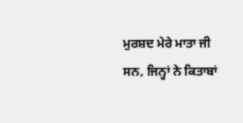ਮੁਰਸ਼ਦ ਮੇਰੇ ਮਾਤਾ ਜੀ ਸਨ, ਜਿਨ੍ਹਾਂ ਨੇ ਕਿਤਾਬਾਂ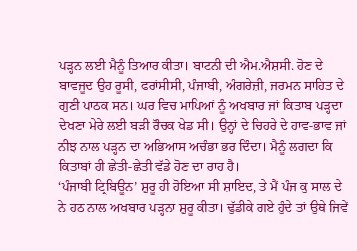ਪੜ੍ਹਨ ਲਈ ਮੈਨੂੰ ਤਿਆਰ ਕੀਤਾ। ਬਾਟਨੀ ਦੀ ਐਮ.ਐਸ਼ਸੀ. ਹੋਣ ਦੇ ਬਾਵਜੂਦ ਉਹ ਰੂਸੀ, ਫਰਾਂਸੀਸੀ, ਪੰਜਾਬੀ, ਅੰਗਰੇਜ਼ੀ, ਜਰਮਨ ਸਾਹਿਤ ਦੇ ਗੁਣੀ ਪਾਠਕ ਸਨ। ਘਰ ਵਿਚ ਮਾਪਿਆਂ ਨੂੰ ਅਖਬਾਰ ਜਾਂ ਕਿਤਾਬ ਪੜ੍ਹਦਾ ਦੇਖਣਾ ਮੇਰੇ ਲਈ ਬੜੀ ਰੌਚਕ ਖੇਡ ਸੀ। ਉਨ੍ਹਾਂ ਦੇ ਚਿਹਰੇ ਦੇ ਹਾਵ-ਭਾਵ ਜਾਂ ਨੀਝ ਨਾਲ ਪੜ੍ਹਨ ਦਾ ਅਭਿਆਸ ਅਚੰਭਾ ਭਰ ਦਿੰਦਾ। ਮੈਨੂੰ ਲਗਦਾ ਕਿ ਕਿਤਾਬਾਂ ਹੀ ਛੇਤੀ-ਛੇਤੀ ਵੱਡੇ ਹੋਣ ਦਾ ਰਾਹ ਹੈ।
‘ਪੰਜਾਬੀ ਟ੍ਰਿਬਿਊਨ’ ਸ਼ੁਰੂ ਹੀ ਹੋਇਆ ਸੀ ਸ਼ਾਇਦ, ਤੇ ਮੈਂ ਪੰਜ ਕੁ ਸਾਲ ਦੇ ਨੇ ਹਠ ਨਾਲ ਅਖਬਾਰ ਪੜ੍ਹਨਾ ਸ਼ੁਰੂ ਕੀਤਾ। ਢੁੱਡੀਕੇ ਗਏ ਹੁੰਦੇ ਤਾਂ ਉਥੇ ਜਿਵੇਂ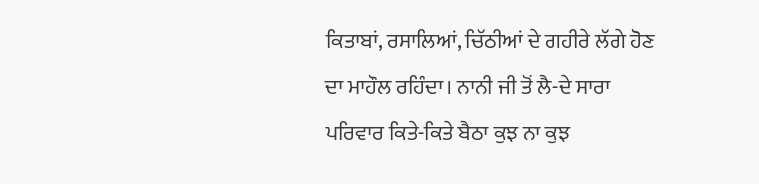ਕਿਤਾਬਾਂ, ਰਸਾਲਿਆਂ, ਚਿੱਠੀਆਂ ਦੇ ਗਹੀਰੇ ਲੱਗੇ ਹੋਣ ਦਾ ਮਾਹੌਲ ਰਹਿੰਦਾ। ਨਾਨੀ ਜੀ ਤੋਂ ਲੈ-ਦੇ ਸਾਰਾ ਪਰਿਵਾਰ ਕਿਤੇ-ਕਿਤੇ ਬੈਠਾ ਕੁਝ ਨਾ ਕੁਝ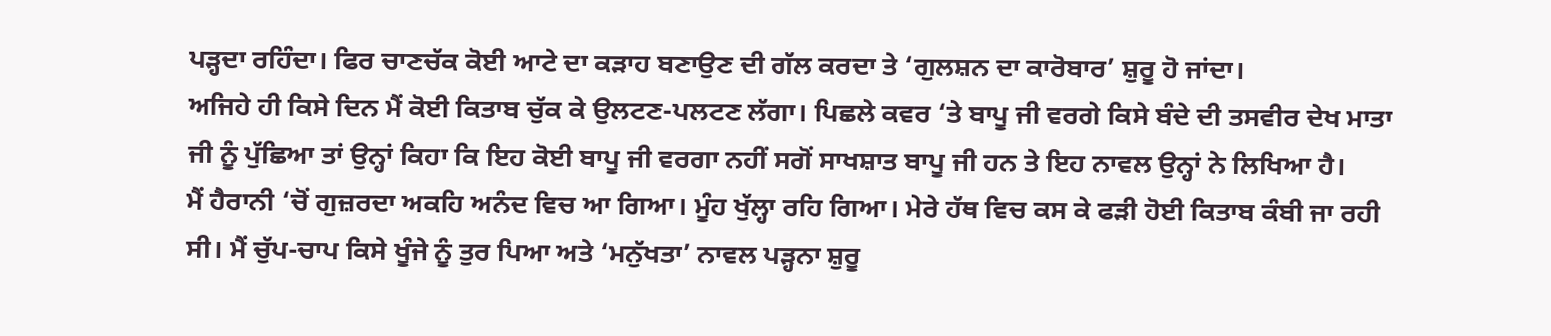ਪੜ੍ਹਦਾ ਰਹਿੰਦਾ। ਫਿਰ ਚਾਣਚੱਕ ਕੋਈ ਆਟੇ ਦਾ ਕੜਾਹ ਬਣਾਉਣ ਦੀ ਗੱਲ ਕਰਦਾ ਤੇ ‘ਗੁਲਸ਼ਨ ਦਾ ਕਾਰੋਬਾਰ’ ਸ਼ੁਰੂ ਹੋ ਜਾਂਦਾ।
ਅਜਿਹੇ ਹੀ ਕਿਸੇ ਦਿਨ ਮੈਂ ਕੋਈ ਕਿਤਾਬ ਚੁੱਕ ਕੇ ਉਲਟਣ-ਪਲਟਣ ਲੱਗਾ। ਪਿਛਲੇ ਕਵਰ ‘ਤੇ ਬਾਪੂ ਜੀ ਵਰਗੇ ਕਿਸੇ ਬੰਦੇ ਦੀ ਤਸਵੀਰ ਦੇਖ ਮਾਤਾ ਜੀ ਨੂੰ ਪੁੱਛਿਆ ਤਾਂ ਉਨ੍ਹਾਂ ਕਿਹਾ ਕਿ ਇਹ ਕੋਈ ਬਾਪੂ ਜੀ ਵਰਗਾ ਨਹੀਂ ਸਗੋਂ ਸਾਖਸ਼ਾਤ ਬਾਪੂ ਜੀ ਹਨ ਤੇ ਇਹ ਨਾਵਲ ਉਨ੍ਹਾਂ ਨੇ ਲਿਖਿਆ ਹੈ।
ਮੈਂ ਹੈਰਾਨੀ ‘ਚੋਂ ਗੁਜ਼ਰਦਾ ਅਕਹਿ ਅਨੰਦ ਵਿਚ ਆ ਗਿਆ। ਮੂੰਹ ਖੁੱਲ੍ਹਾ ਰਹਿ ਗਿਆ। ਮੇਰੇ ਹੱਥ ਵਿਚ ਕਸ ਕੇ ਫੜੀ ਹੋਈ ਕਿਤਾਬ ਕੰਬੀ ਜਾ ਰਹੀ ਸੀ। ਮੈਂ ਚੁੱਪ-ਚਾਪ ਕਿਸੇ ਖੂੰਜੇ ਨੂੰ ਤੁਰ ਪਿਆ ਅਤੇ ‘ਮਨੁੱਖਤਾ’ ਨਾਵਲ ਪੜ੍ਹਨਾ ਸ਼ੁਰੂ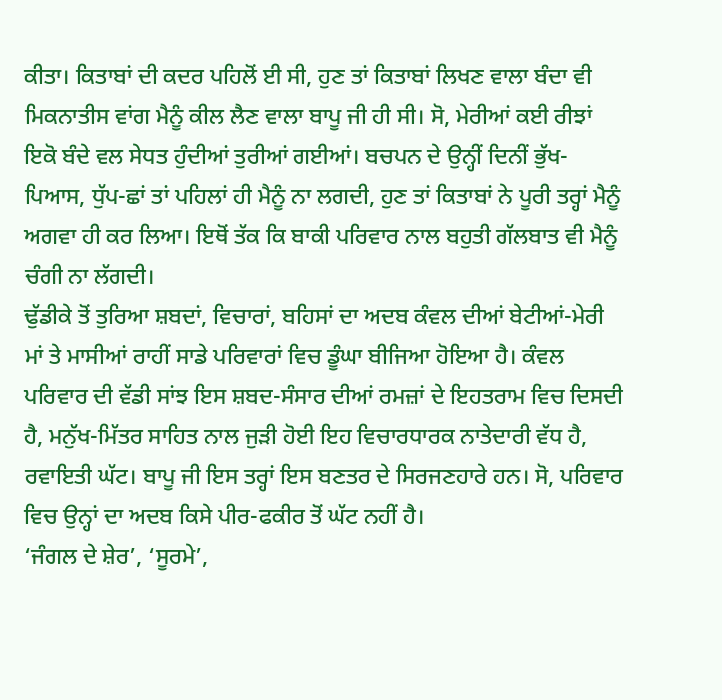ਕੀਤਾ। ਕਿਤਾਬਾਂ ਦੀ ਕਦਰ ਪਹਿਲੋਂ ਈ ਸੀ, ਹੁਣ ਤਾਂ ਕਿਤਾਬਾਂ ਲਿਖਣ ਵਾਲਾ ਬੰਦਾ ਵੀ ਮਿਕਨਾਤੀਸ ਵਾਂਗ ਮੈਨੂੰ ਕੀਲ ਲੈਣ ਵਾਲਾ ਬਾਪੂ ਜੀ ਹੀ ਸੀ। ਸੋ, ਮੇਰੀਆਂ ਕਈ ਰੀਝਾਂ ਇਕੋ ਬੰਦੇ ਵਲ ਸੇਧਤ ਹੁੰਦੀਆਂ ਤੁਰੀਆਂ ਗਈਆਂ। ਬਚਪਨ ਦੇ ਉਨ੍ਹੀਂ ਦਿਨੀਂ ਭੁੱਖ-ਪਿਆਸ, ਧੁੱਪ-ਛਾਂ ਤਾਂ ਪਹਿਲਾਂ ਹੀ ਮੈਨੂੰ ਨਾ ਲਗਦੀ, ਹੁਣ ਤਾਂ ਕਿਤਾਬਾਂ ਨੇ ਪੂਰੀ ਤਰ੍ਹਾਂ ਮੈਨੂੰ ਅਗਵਾ ਹੀ ਕਰ ਲਿਆ। ਇਥੋਂ ਤੱਕ ਕਿ ਬਾਕੀ ਪਰਿਵਾਰ ਨਾਲ ਬਹੁਤੀ ਗੱਲਬਾਤ ਵੀ ਮੈਨੂੰ ਚੰਗੀ ਨਾ ਲੱਗਦੀ।
ਢੁੱਡੀਕੇ ਤੋਂ ਤੁਰਿਆ ਸ਼ਬਦਾਂ, ਵਿਚਾਰਾਂ, ਬਹਿਸਾਂ ਦਾ ਅਦਬ ਕੰਵਲ ਦੀਆਂ ਬੇਟੀਆਂ-ਮੇਰੀ ਮਾਂ ਤੇ ਮਾਸੀਆਂ ਰਾਹੀਂ ਸਾਡੇ ਪਰਿਵਾਰਾਂ ਵਿਚ ਡੂੰਘਾ ਬੀਜਿਆ ਹੋਇਆ ਹੈ। ਕੰਵਲ ਪਰਿਵਾਰ ਦੀ ਵੱਡੀ ਸਾਂਝ ਇਸ ਸ਼ਬਦ-ਸੰਸਾਰ ਦੀਆਂ ਰਮਜ਼ਾਂ ਦੇ ਇਹਤਰਾਮ ਵਿਚ ਦਿਸਦੀ ਹੈ, ਮਨੁੱਖ-ਮਿੱਤਰ ਸਾਹਿਤ ਨਾਲ ਜੁੜੀ ਹੋਈ ਇਹ ਵਿਚਾਰਧਾਰਕ ਨਾਤੇਦਾਰੀ ਵੱਧ ਹੈ, ਰਵਾਇਤੀ ਘੱਟ। ਬਾਪੂ ਜੀ ਇਸ ਤਰ੍ਹਾਂ ਇਸ ਬਣਤਰ ਦੇ ਸਿਰਜਣਹਾਰੇ ਹਨ। ਸੋ, ਪਰਿਵਾਰ ਵਿਚ ਉਨ੍ਹਾਂ ਦਾ ਅਦਬ ਕਿਸੇ ਪੀਰ-ਫਕੀਰ ਤੋਂ ਘੱਟ ਨਹੀਂ ਹੈ।
‘ਜੰਗਲ ਦੇ ਸ਼ੇਰ’, ‘ਸੂਰਮੇ’,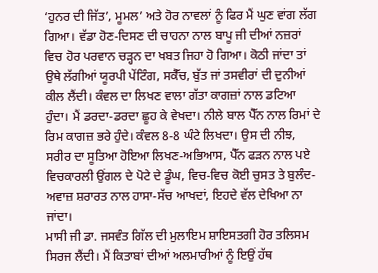‘ਹੁਨਰ ਦੀ ਜਿੱਤ’, ਮੂਮਲ’ ਅਤੇ ਹੋਰ ਨਾਵਲਾਂ ਨੂੰ ਫਿਰ ਮੈਂ ਘੁਣ ਵਾਂਗ ਲੱਗ ਗਿਆ। ਵੱਡਾ ਹੋਣ-ਦਿਸਣ ਦੀ ਚਾਹਨਾ ਨਾਲ ਬਾਪੂ ਜੀ ਦੀਆਂ ਨਜ਼ਰਾਂ ਵਿਚ ਹੋਰ ਪਰਵਾਨ ਚੜ੍ਹਨ ਦਾ ਖਬਤ ਜਿਹਾ ਹੋ ਗਿਆ। ਕੋਠੀ ਜਾਂਦਾ ਤਾਂ ਉਥੇ ਲੱਗੀਆਂ ਯੂਰਪੀ ਪੇਂਟਿੰਗ, ਸਕੈੱਚ, ਬੁੱਤ ਜਾਂ ਤਸਵੀਰਾਂ ਦੀ ਦੁਨੀਆਂ ਕੀਲ ਲੈਂਦੀ। ਕੰਵਲ ਦਾ ਲਿਖਣ ਵਾਲਾ ਗੱਤਾ ਕਾਗਜ਼ਾਂ ਨਾਲ ਡਟਿਆ ਹੁੰਦਾ। ਮੈਂ ਡਰਦਾ-ਡਰਦਾ ਛੂਹ ਕੇ ਵੇਖਦਾ। ਨੀਲੇ ਬਾਲ ਪੈੱਨ ਨਾਲ ਰਿਮਾਂ ਦੇ ਰਿਮ ਕਾਗਜ਼ ਭਰੇ ਹੁੰਦੇ। ਕੰਵਲ 8-8 ਘੰਟੇ ਲਿਖਦਾ। ਉਸ ਦੀ ਨੀਝ, ਸਰੀਰ ਦਾ ਸੂਤਿਆ ਹੋਇਆ ਲਿਖਣ-ਅਭਿਆਸ, ਪੈੱਨ ਫੜਨ ਨਾਲ ਪਏ ਵਿਚਕਾਰਲੀ ਉਂਗਲ ਦੇ ਪੋਟੇ ਦੇ ਡੂੰਘ, ਵਿਚ-ਵਿਚ ਕੋਈ ਚੁਸਤ ਤੇ ਬੁਲੰਦ-ਅਵਾਜ਼ ਸ਼ਰਾਰਤ ਨਾਲ ਹਾਸਾ-ਸੱਚ ਆਖਦਾਂ, ਇਹਦੇ ਵੱਲ ਦੇਖਿਆ ਨਾ ਜਾਂਦਾ।
ਮਾਸੀ ਜੀ ਡਾ. ਜਸਵੰਤ ਗਿੱਲ ਦੀ ਮੁਲਾਇਮ ਸ਼ਾਇਸਤਗੀ ਹੋਰ ਤਲਿਸਮ ਸਿਰਜ ਲੈਂਦੀ। ਮੈਂ ਕਿਤਾਬਾਂ ਦੀਆਂ ਅਲਮਾਰੀਆਂ ਨੂੰ ਇਉਂ ਹੱਥ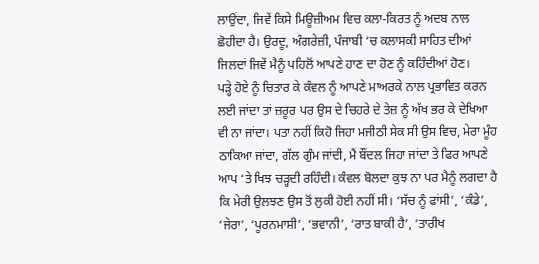ਲਾਉਂਦਾ, ਜਿਵੇਂ ਕਿਸੇ ਮਿਊਜ਼ੀਅਮ ਵਿਚ ਕਲਾ-ਕਿਰਤ ਨੂੰ ਅਦਬ ਨਾਲ ਛੋਹੀਦਾ ਹੈ। ਉਰਦੂ, ਅੰਗਰੇਜ਼ੀ, ਪੰਜਾਬੀ ‘ਚ ਕਲਾਸਕੀ ਸਾਹਿਤ ਦੀਆਂ ਜਿਲਦਾਂ ਜਿਵੇਂ ਮੈਨੂੰ ਪਹਿਲੋਂ ਆਪਣੇ ਹਾਣ ਦਾ ਹੋਣ ਨੂੰ ਕਹਿੰਦੀਆਂ ਹੋਣ।
ਪੜ੍ਹੇ ਹੋਏ ਨੂੰ ਚਿਤਾਰ ਕੇ ਕੰਵਲ ਨੂੰ ਆਪਣੇ ਮਾਅਰਕੇ ਨਾਲ ਪ੍ਰਭਾਵਿਤ ਕਰਨ ਲਈ ਜਾਂਦਾ ਤਾਂ ਜ਼ਰੂਰ ਪਰ ਉਸ ਦੇ ਚਿਹਰੇ ਦੇ ਤੇਜ਼ ਨੂੰ ਅੱਖ ਭਰ ਕੇ ਦੇਖਿਆ ਵੀ ਨਾ ਜਾਂਦਾ। ਪਤਾ ਨਹੀਂ ਕਿਹੋ ਜਿਹਾ ਮਜੀਠੀ ਸੇਕ ਸੀ ਉਸ ਵਿਚ, ਮੇਰਾ ਮੂੰਹ ਠਾਕਿਆ ਜਾਂਦਾ, ਗੱਲ ਗੁੰਮ ਜਾਂਦੀ, ਮੈਂ ਬੌਂਦਲ ਜਿਹਾ ਜਾਂਦਾ ਤੇ ਫਿਰ ਆਪਣੇ ਆਪ ‘ਤੇ ਖਿਝ ਚੜ੍ਹਦੀ ਰਹਿੰਦੀ। ਕੰਵਲ ਬੋਲਦਾ ਕੁਝ ਨਾ ਪਰ ਮੈਨੂੰ ਲਗਦਾ ਹੈ ਕਿ ਮੇਰੀ ਉਲਝਣ ਉਸ ਤੋਂ ਲੁਕੀ ਹੋਈ ਨਹੀਂ ਸੀ। ‘ਸੱਚ ਨੂੰ ਫਾਂਸੀ’, ‘ਕੰਡੇ’, ‘ਜੇਰਾ’, ‘ਪੂਰਨਮਾਸ਼ੀ’, ‘ਭਵਾਨੀ’, ‘ਰਾਤ ਬਾਕੀ ਹੈ’, ‘ਤਾਰੀਖ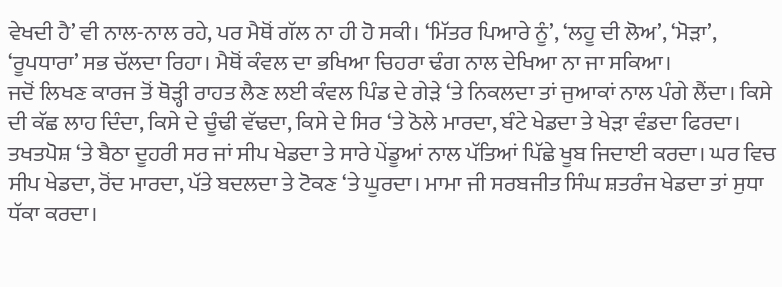ਵੇਖਦੀ ਹੈ’ ਵੀ ਨਾਲ-ਨਾਲ ਰਹੇ, ਪਰ ਮੈਥੋਂ ਗੱਲ ਨਾ ਹੀ ਹੋ ਸਕੀ। ‘ਮਿੱਤਰ ਪਿਆਰੇ ਨੂੰ’, ‘ਲਹੂ ਦੀ ਲੋਅ’, ‘ਮੋੜਾ’, ‘ਰੂਪਧਾਰਾ’ ਸਭ ਚੱਲਦਾ ਰਿਹਾ। ਮੈਥੋਂ ਕੰਵਲ ਦਾ ਭਖਿਆ ਚਿਹਰਾ ਢੰਗ ਨਾਲ ਦੇਖਿਆ ਨਾ ਜਾ ਸਕਿਆ।
ਜਦੋਂ ਲਿਖਣ ਕਾਰਜ ਤੋਂ ਥੋੜ੍ਹੀ ਰਾਹਤ ਲੈਣ ਲਈ ਕੰਵਲ ਪਿੰਡ ਦੇ ਗੇੜੇ ‘ਤੇ ਨਿਕਲਦਾ ਤਾਂ ਜੁਆਕਾਂ ਨਾਲ ਪੰਗੇ ਲੈਂਦਾ। ਕਿਸੇ ਦੀ ਕੱਛ ਲਾਹ ਦਿੰਦਾ, ਕਿਸੇ ਦੇ ਚੂੰਢੀ ਵੱਢਦਾ, ਕਿਸੇ ਦੇ ਸਿਰ ‘ਤੇ ਠੋਲੇ ਮਾਰਦਾ, ਬੰਟੇ ਖੇਡਦਾ ਤੇ ਖੇੜਾ ਵੰਡਦਾ ਫਿਰਦਾ। ਤਖਤਪੋਸ਼ ‘ਤੇ ਬੈਠਾ ਦੂਹਰੀ ਸਰ ਜਾਂ ਸੀਪ ਖੇਡਦਾ ਤੇ ਸਾਰੇ ਪੇਂਡੂਆਂ ਨਾਲ ਪੱਤਿਆਂ ਪਿੱਛੇ ਖੂਬ ਜਿਦਾਈ ਕਰਦਾ। ਘਰ ਵਿਚ ਸੀਪ ਖੇਡਦਾ, ਰੋਂਦ ਮਾਰਦਾ, ਪੱਤੇ ਬਦਲਦਾ ਤੇ ਟੋਕਣ ‘ਤੇ ਘੂਰਦਾ। ਮਾਮਾ ਜੀ ਸਰਬਜੀਤ ਸਿੰਘ ਸ਼ਤਰੰਜ ਖੇਡਦਾ ਤਾਂ ਸੁਧਾ ਧੱਕਾ ਕਰਦਾ।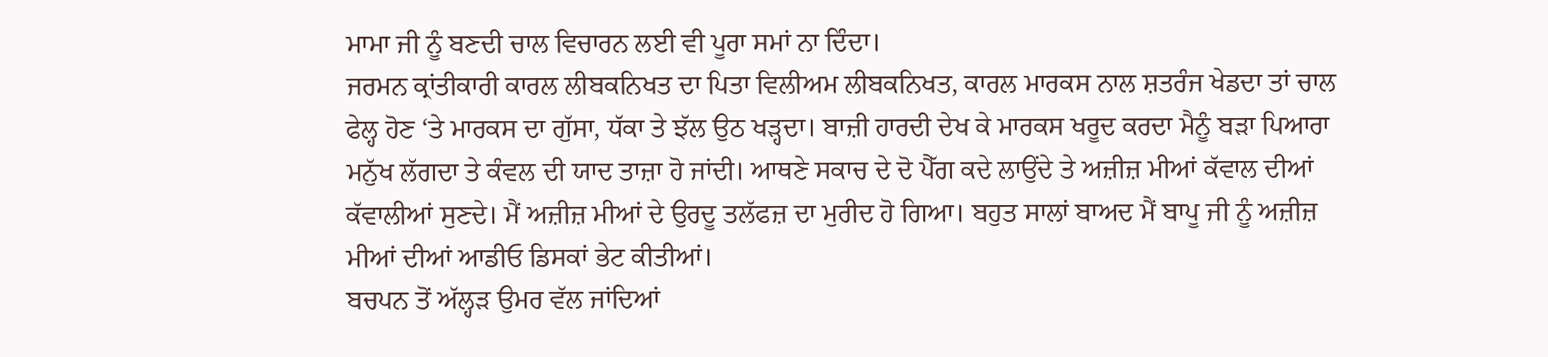ਮਾਮਾ ਜੀ ਨੂੰ ਬਣਦੀ ਚਾਲ ਵਿਚਾਰਨ ਲਈ ਵੀ ਪੂਰਾ ਸਮਾਂ ਨਾ ਦਿੰਦਾ।
ਜਰਮਨ ਕ੍ਰਾਂਤੀਕਾਰੀ ਕਾਰਲ ਲੀਬਕਨਿਖਤ ਦਾ ਪਿਤਾ ਵਿਲੀਅਮ ਲੀਬਕਨਿਖਤ, ਕਾਰਲ ਮਾਰਕਸ ਨਾਲ ਸ਼ਤਰੰਜ ਖੇਡਦਾ ਤਾਂ ਚਾਲ ਫੇਲ੍ਹ ਹੋਣ ‘ਤੇ ਮਾਰਕਸ ਦਾ ਗੁੱਸਾ, ਧੱਕਾ ਤੇ ਝੱਲ ਉਠ ਖੜ੍ਹਦਾ। ਬਾਜ਼ੀ ਹਾਰਦੀ ਦੇਖ ਕੇ ਮਾਰਕਸ ਖਰੂਦ ਕਰਦਾ ਮੈਨੂੰ ਬੜਾ ਪਿਆਰਾ ਮਨੁੱਖ ਲੱਗਦਾ ਤੇ ਕੰਵਲ ਦੀ ਯਾਦ ਤਾਜ਼ਾ ਹੋ ਜਾਂਦੀ। ਆਥਣੇ ਸਕਾਚ ਦੇ ਦੋ ਪੈੱਗ ਕਦੇ ਲਾਉਂਦੇ ਤੇ ਅਜ਼ੀਜ਼ ਮੀਆਂ ਕੱਵਾਲ ਦੀਆਂ ਕੱਵਾਲੀਆਂ ਸੁਣਦੇ। ਮੈਂ ਅਜ਼ੀਜ਼ ਮੀਆਂ ਦੇ ਉਰਦੂ ਤਲੱਫਜ਼ ਦਾ ਮੁਰੀਦ ਹੋ ਗਿਆ। ਬਹੁਤ ਸਾਲਾਂ ਬਾਅਦ ਮੈਂ ਬਾਪੂ ਜੀ ਨੂੰ ਅਜ਼ੀਜ਼ ਮੀਆਂ ਦੀਆਂ ਆਡੀਓ ਡਿਸਕਾਂ ਭੇਟ ਕੀਤੀਆਂ।
ਬਚਪਨ ਤੋਂ ਅੱਲ੍ਹੜ ਉਮਰ ਵੱਲ ਜਾਂਦਿਆਂ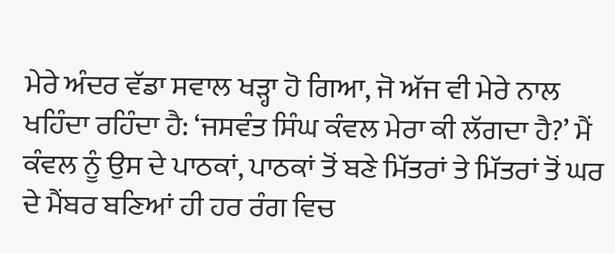ਮੇਰੇ ਅੰਦਰ ਵੱਡਾ ਸਵਾਲ ਖੜ੍ਹਾ ਹੋ ਗਿਆ, ਜੋ ਅੱਜ ਵੀ ਮੇਰੇ ਨਾਲ ਖਹਿੰਦਾ ਰਹਿੰਦਾ ਹੈ: ‘ਜਸਵੰਤ ਸਿੰਘ ਕੰਵਲ ਮੇਰਾ ਕੀ ਲੱਗਦਾ ਹੈ?’ ਮੈਂ ਕੰਵਲ ਨੂੰ ਉਸ ਦੇ ਪਾਠਕਾਂ, ਪਾਠਕਾਂ ਤੋਂ ਬਣੇ ਮਿੱਤਰਾਂ ਤੇ ਮਿੱਤਰਾਂ ਤੋਂ ਘਰ ਦੇ ਮੈਂਬਰ ਬਣਿਆਂ ਹੀ ਹਰ ਰੰਗ ਵਿਚ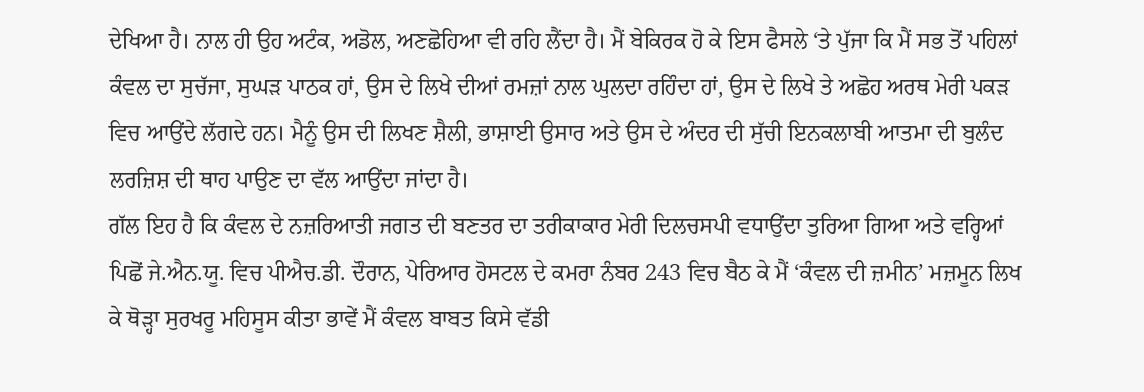ਦੇਖਿਆ ਹੈ। ਨਾਲ ਹੀ ਉਹ ਅਟੰਕ, ਅਡੋਲ, ਅਣਛੋਹਿਆ ਵੀ ਰਹਿ ਲੈਂਦਾ ਹੈ। ਮੈਂ ਬੇਕਿਰਕ ਹੋ ਕੇ ਇਸ ਫੈਸਲੇ ‘ਤੇ ਪੁੱਜਾ ਕਿ ਮੈਂ ਸਭ ਤੋਂ ਪਹਿਲਾਂ ਕੰਵਲ ਦਾ ਸੁਚੱਜਾ, ਸੁਘੜ ਪਾਠਕ ਹਾਂ, ਉਸ ਦੇ ਲਿਖੇ ਦੀਆਂ ਰਮਜ਼ਾਂ ਨਾਲ ਘੁਲਦਾ ਰਹਿੰਦਾ ਹਾਂ, ਉਸ ਦੇ ਲਿਖੇ ਤੇ ਅਛੋਹ ਅਰਥ ਮੇਰੀ ਪਕੜ ਵਿਚ ਆਉਂਦੇ ਲੱਗਦੇ ਹਨ। ਮੈਨੂੰ ਉਸ ਦੀ ਲਿਖਣ ਸ਼ੈਲੀ, ਭਾਸ਼ਾਈ ਉਸਾਰ ਅਤੇ ਉਸ ਦੇ ਅੰਦਰ ਦੀ ਸੁੱਚੀ ਇਨਕਲਾਬੀ ਆਤਮਾ ਦੀ ਬੁਲੰਦ ਲਰਜ਼ਿਸ਼ ਦੀ ਥਾਹ ਪਾਉਣ ਦਾ ਵੱਲ ਆਉਂਦਾ ਜਾਂਦਾ ਹੈ।
ਗੱਲ ਇਹ ਹੈ ਕਿ ਕੰਵਲ ਦੇ ਨਜ਼ਰਿਆਤੀ ਜਗਤ ਦੀ ਬਣਤਰ ਦਾ ਤਰੀਕਾਕਾਰ ਮੇਰੀ ਦਿਲਚਸਪੀ ਵਧਾਉਂਦਾ ਤੁਰਿਆ ਗਿਆ ਅਤੇ ਵਰ੍ਹਿਆਂ ਪਿਛੋਂ ਜੇ.ਐਨ.ਯੂ. ਵਿਚ ਪੀਐਚ.ਡੀ. ਦੌਰਾਨ, ਪੇਰਿਆਰ ਹੋਸਟਲ ਦੇ ਕਮਰਾ ਨੰਬਰ 243 ਵਿਚ ਬੈਠ ਕੇ ਮੈਂ ‘ਕੰਵਲ ਦੀ ਜ਼ਮੀਨ’ ਮਜ਼ਮੂਨ ਲਿਖ ਕੇ ਥੋੜ੍ਹਾ ਸੁਰਖਰੂ ਮਹਿਸੂਸ ਕੀਤਾ ਭਾਵੇਂ ਮੈਂ ਕੰਵਲ ਬਾਬਤ ਕਿਸੇ ਵੱਡੀ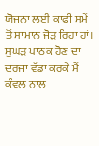ਯੋਜਨਾ ਲਈ ਕਾਫੀ ਸਮੇਂ ਤੋਂ ਸਾਮਾਨ ਜੋੜ ਰਿਹਾ ਹਾਂ।
ਸੁਘੜ ਪਾਠਕ ਹੋਣ ਦਾ ਦਰਜਾ ਵੱਡਾ ਕਰਕੇ ਮੈਂ ਕੰਵਲ ਨਾਲ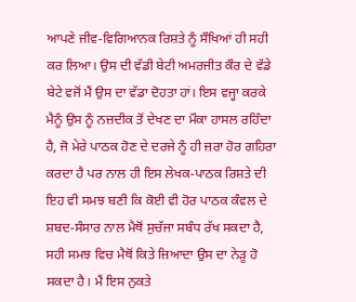ਆਪਣੇ ਜੀਵ-ਵਿਗਿਆਨਕ ਰਿਸ਼ਤੇ ਨੂੰ ਸੌਖਿਆਂ ਹੀ ਸਹੀ ਕਰ ਲਿਆ। ਉਸ ਦੀ ਵੱਡੀ ਬੇਟੀ ਅਮਰਜੀਤ ਕੌਰ ਦੇ ਵੱਡੇ ਬੇਟੇ ਵਜੋਂ ਮੈਂ ਉਸ ਦਾ ਵੱਡਾ ਦੋਹਤਾ ਹਾਂ। ਇਸ ਵਜ੍ਹਾ ਕਰਕੇ ਮੈਨੂੰ ਉਸ ਨੂੰ ਨਜ਼ਦੀਕ ਤੋਂ ਦੇਖਣ ਦਾ ਮੌਕਾ ਹਾਸਲ ਰਹਿੰਦਾ ਹੈ, ਜੋ ਮੇਰੇ ਪਾਠਕ ਹੋਣ ਦੇ ਦਰਜੇ ਨੂੰ ਹੀ ਜ਼ਰਾ ਹੋਰ ਗਹਿਰਾ ਕਰਦਾ ਹੈ ਪਰ ਨਾਲ ਹੀ ਇਸ ਲੇਖਕ-ਪਾਠਕ ਰਿਸ਼ਤੇ ਦੀ ਇਹ ਵੀ ਸਮਝ ਬਣੀ ਕਿ ਕੋਈ ਵੀ ਹੋਰ ਪਾਠਕ ਕੰਵਲ ਦੇ ਸ਼ਬਦ-ਸੰਸਾਰ ਨਾਲ ਮੈਥੋਂ ਸੁਚੱਜਾ ਸਬੰਧ ਰੱਖ ਸਕਦਾ ਹੈ, ਸਹੀ ਸਮਝ ਵਿਚ ਮੈਥੋਂ ਕਿਤੇ ਜ਼ਿਆਦਾ ਉਸ ਦਾ ਨੇੜੂ ਹੋ ਸਕਦਾ ਹੈ। ਮੈਂ ਇਸ ਨੁਕਤੇ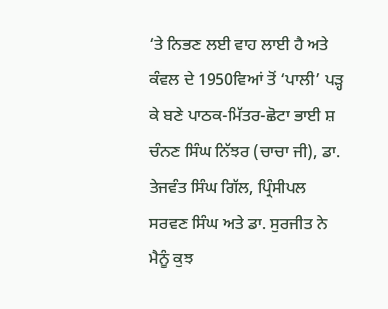‘ਤੇ ਨਿਭਣ ਲਈ ਵਾਹ ਲਾਈ ਹੈ ਅਤੇ ਕੰਵਲ ਦੇ 1950ਵਿਆਂ ਤੋਂ ‘ਪਾਲੀ’ ਪੜ੍ਹ ਕੇ ਬਣੇ ਪਾਠਕ-ਮਿੱਤਰ-ਛੋਟਾ ਭਾਈ ਸ਼ ਚੰਨਣ ਸਿੰਘ ਨਿੱਝਰ (ਚਾਚਾ ਜੀ), ਡਾ. ਤੇਜਵੰਤ ਸਿੰਘ ਗਿੱਲ, ਪ੍ਰਿੰਸੀਪਲ ਸਰਵਣ ਸਿੰਘ ਅਤੇ ਡਾ. ਸੁਰਜੀਤ ਨੇ ਮੈਨੂੰ ਕੁਝ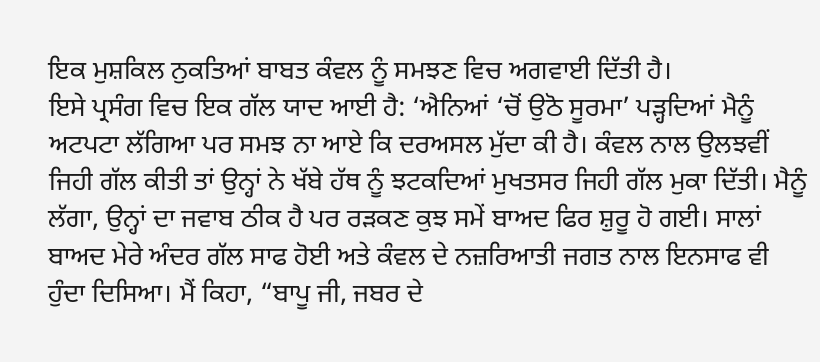ਇਕ ਮੁਸ਼ਕਿਲ ਨੁਕਤਿਆਂ ਬਾਬਤ ਕੰਵਲ ਨੂੰ ਸਮਝਣ ਵਿਚ ਅਗਵਾਈ ਦਿੱਤੀ ਹੈ।
ਇਸੇ ਪ੍ਰਸੰਗ ਵਿਚ ਇਕ ਗੱਲ ਯਾਦ ਆਈ ਹੈ: ‘ਐਨਿਆਂ ‘ਚੋਂ ਉਠੋ ਸੂਰਮਾ’ ਪੜ੍ਹਦਿਆਂ ਮੈਨੂੰ ਅਟਪਟਾ ਲੱਗਿਆ ਪਰ ਸਮਝ ਨਾ ਆਏ ਕਿ ਦਰਅਸਲ ਮੁੱਦਾ ਕੀ ਹੈ। ਕੰਵਲ ਨਾਲ ਉਲਝਵੀਂ ਜਿਹੀ ਗੱਲ ਕੀਤੀ ਤਾਂ ਉਨ੍ਹਾਂ ਨੇ ਖੱਬੇ ਹੱਥ ਨੂੰ ਝਟਕਦਿਆਂ ਮੁਖਤਸਰ ਜਿਹੀ ਗੱਲ ਮੁਕਾ ਦਿੱਤੀ। ਮੈਨੂੰ ਲੱਗਾ, ਉਨ੍ਹਾਂ ਦਾ ਜਵਾਬ ਠੀਕ ਹੈ ਪਰ ਰੜਕਣ ਕੁਝ ਸਮੇਂ ਬਾਅਦ ਫਿਰ ਸ਼ੁਰੂ ਹੋ ਗਈ। ਸਾਲਾਂ ਬਾਅਦ ਮੇਰੇ ਅੰਦਰ ਗੱਲ ਸਾਫ ਹੋਈ ਅਤੇ ਕੰਵਲ ਦੇ ਨਜ਼ਰਿਆਤੀ ਜਗਤ ਨਾਲ ਇਨਸਾਫ ਵੀ ਹੁੰਦਾ ਦਿਸਿਆ। ਮੈਂ ਕਿਹਾ, “ਬਾਪੂ ਜੀ, ਜਬਰ ਦੇ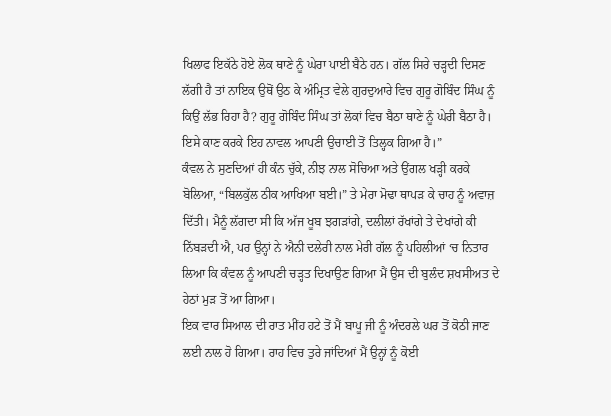ਖਿਲਾਫ ਇਕੱਠੇ ਹੋਏ ਲੋਕ ਥਾਣੇ ਨੂੰ ਘੇਰਾ ਪਾਈ ਬੈਠੇ ਹਨ। ਗੱਲ ਸਿਰੇ ਚੜ੍ਹਦੀ ਦਿਸਣ ਲੱਗੀ ਹੈ ਤਾਂ ਨਾਇਕ ਉਥੋਂ ਉਠ ਕੇ ਅੰਮ੍ਰਿਤ ਵੇਲੇ ਗੁਰਦੁਆਰੇ ਵਿਚ ਗੁਰੂ ਗੋਬਿੰਦ ਸਿੰਘ ਨੂੰ ਕਿਉਂ ਲੱਭ ਰਿਹਾ ਹੈ? ਗੁਰੂ ਗੋਬਿੰਦ ਸਿੰਘ ਤਾਂ ਲੋਕਾਂ ਵਿਚ ਬੈਠਾ ਥਾਣੇ ਨੂੰ ਘੇਰੀ ਬੈਠਾ ਹੈ। ਇਸੇ ਕਾਣ ਕਰਕੇ ਇਹ ਨਾਵਲ ਆਪਣੀ ਉਚਾਈ ਤੋਂ ਤਿਲ੍ਹਕ ਗਿਆ ਹੈ।”
ਕੰਵਲ ਨੇ ਸੁਣਦਿਆਂ ਹੀ ਕੰਨ ਚੁੱਕੇ, ਨੀਝ ਨਾਲ ਸੋਚਿਆ ਅਤੇ ਉਂਗਲ ਖੜ੍ਹੀ ਕਰਕੇ ਬੋਲਿਆ, “ਬਿਲਕੁੱਲ ਠੀਕ ਆਖਿਆ ਬਈ।” ਤੇ ਮੇਰਾ ਮੋਢਾ ਥਾਪੜ ਕੇ ਚਾਹ ਨੂੰ ਅਵਾਜ਼ ਦਿੱਤੀ। ਮੈਨੂੰ ਲੱਗਦਾ ਸੀ ਕਿ ਅੱਜ ਖੂਬ ਝਗੜਾਂਗੇ, ਦਲੀਲਾਂ ਰੱਖਾਂਗੇ ਤੇ ਦੇਖਾਂਗੇ ਕੀ ਨਿੱਬੜਦੀ ਐ, ਪਰ ਉਨ੍ਹਾਂ ਨੇ ਐਨੀ ਦਲੇਰੀ ਨਾਲ ਮੇਰੀ ਗੱਲ ਨੂੰ ਪਹਿਲੀਆਂ ‘ਚ ਨਿਤਾਰ ਲਿਆ ਕਿ ਕੰਵਲ ਨੂੰ ਆਪਣੀ ਚੜ੍ਹਤ ਦਿਖਾਉਣ ਗਿਆ ਮੈਂ ਉਸ ਦੀ ਬੁਲੰਦ ਸ਼ਖਸੀਅਤ ਦੇ ਹੇਠਾਂ ਮੁੜ ਤੋਂ ਆ ਗਿਆ।
ਇਕ ਵਾਰ ਸਿਆਲ ਦੀ ਰਾਤ ਮੀਂਹ ਹਟੇ ਤੋਂ ਮੈਂ ਬਾਪੂ ਜੀ ਨੂੰ ਅੰਦਰਲੇ ਘਰ ਤੋਂ ਕੋਠੀ ਜਾਣ ਲਈ ਨਾਲ ਹੋ ਗਿਆ। ਰਾਹ ਵਿਚ ਤੁਰੇ ਜਾਂਦਿਆਂ ਮੈਂ ਉਨ੍ਹਾਂ ਨੂੰ ਕੋਈ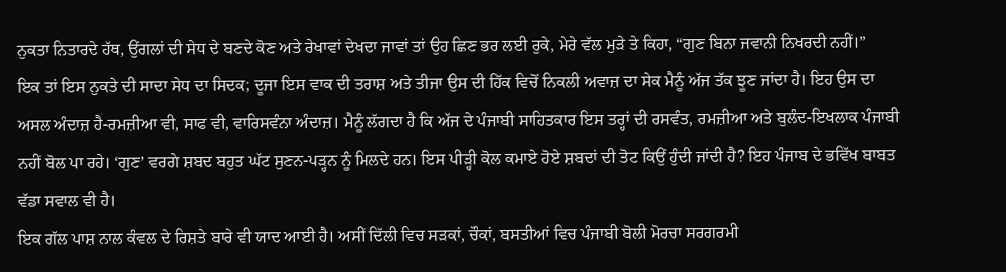ਨੁਕਤਾ ਨਿਤਾਰਦੇ ਹੱਥ, ਉਂਗਲਾਂ ਦੀ ਸੇਧ ਦੇ ਬਣਦੇ ਕੋਣ ਅਤੇ ਰੇਖਾਵਾਂ ਦੇਖਦਾ ਜਾਵਾਂ ਤਾਂ ਉਹ ਛਿਣ ਭਰ ਲਈ ਰੁਕੇ, ਮੇਰੇ ਵੱਲ ਮੁੜੇ ਤੇ ਕਿਹਾ, “ਗੁਣ ਬਿਨਾ ਜਵਾਨੀ ਨਿਖਰਦੀ ਨਹੀਂ।”
ਇਕ ਤਾਂ ਇਸ ਨੁਕਤੇ ਦੀ ਸਾਦਾ ਸੇਧ ਦਾ ਸਿਦਕ; ਦੂਜਾ ਇਸ ਵਾਕ ਦੀ ਤਰਾਸ਼ ਅਤੇ ਤੀਜਾ ਉਸ ਦੀ ਹਿੱਕ ਵਿਚੋਂ ਨਿਕਲੀ ਅਵਾਜ਼ ਦਾ ਸੇਕ ਮੈਨੂੰ ਅੱਜ ਤੱਕ ਝੂਣ ਜਾਂਦਾ ਹੈ। ਇਹ ਉਸ ਦਾ ਅਸਲ ਅੰਦਾਜ਼ ਹੈ-ਰਮਜ਼ੀਆ ਵੀ, ਸਾਫ ਵੀ, ਵਾਰਿਸਵੰਨਾ ਅੰਦਾਜ਼। ਮੈਨੂੰ ਲੱਗਦਾ ਹੈ ਕਿ ਅੱਜ ਦੇ ਪੰਜਾਬੀ ਸਾਹਿਤਕਾਰ ਇਸ ਤਰ੍ਹਾਂ ਦੀ ਰਸਵੰਤ, ਰਮਜ਼ੀਆ ਅਤੇ ਬੁਲੰਦ-ਇਖਲਾਕ ਪੰਜਾਬੀ ਨਹੀਂ ਬੋਲ ਪਾ ਰਹੇ। ‘ਗੁਣ’ ਵਰਗੇ ਸ਼ਬਦ ਬਹੁਤ ਘੱਟ ਸੁਣਨ-ਪੜ੍ਹਨ ਨੂੰ ਮਿਲਦੇ ਹਨ। ਇਸ ਪੀੜ੍ਹੀ ਕੋਲ ਕਮਾਏ ਹੋਏ ਸ਼ਬਦਾਂ ਦੀ ਤੋਟ ਕਿਉਂ ਹੁੰਦੀ ਜਾਂਦੀ ਹੈ? ਇਹ ਪੰਜਾਬ ਦੇ ਭਵਿੱਖ ਬਾਬਤ ਵੱਡਾ ਸਵਾਲ ਵੀ ਹੈ।
ਇਕ ਗੱਲ ਪਾਸ਼ ਨਾਲ ਕੰਵਲ ਦੇ ਰਿਸ਼ਤੇ ਬਾਰੇ ਵੀ ਯਾਦ ਆਈ ਹੈ। ਅਸੀਂ ਦਿੱਲੀ ਵਿਚ ਸੜਕਾਂ, ਚੌਕਾਂ, ਬਸਤੀਆਂ ਵਿਚ ਪੰਜਾਬੀ ਬੋਲੀ ਮੋਰਚਾ ਸਰਗਰਮੀ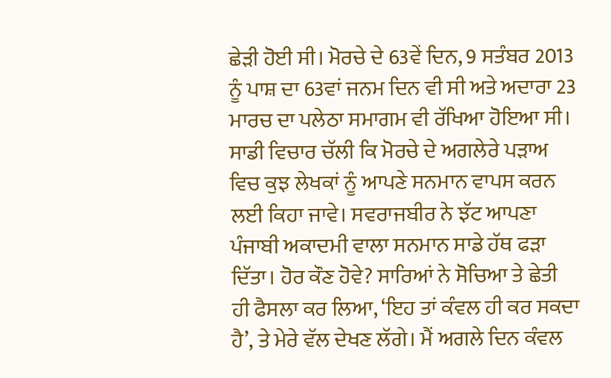ਛੇੜੀ ਹੋਈ ਸੀ। ਮੋਰਚੇ ਦੇ 63ਵੇਂ ਦਿਨ, 9 ਸਤੰਬਰ 2013 ਨੂੰ ਪਾਸ਼ ਦਾ 63ਵਾਂ ਜਨਮ ਦਿਨ ਵੀ ਸੀ ਅਤੇ ਅਦਾਰਾ 23 ਮਾਰਚ ਦਾ ਪਲੇਠਾ ਸਮਾਗਮ ਵੀ ਰੱਖਿਆ ਹੋਇਆ ਸੀ। ਸਾਡੀ ਵਿਚਾਰ ਚੱਲੀ ਕਿ ਮੋਰਚੇ ਦੇ ਅਗਲੇਰੇ ਪੜਾਅ ਵਿਚ ਕੁਝ ਲੇਖਕਾਂ ਨੂੰ ਆਪਣੇ ਸਨਮਾਨ ਵਾਪਸ ਕਰਨ ਲਈ ਕਿਹਾ ਜਾਵੇ। ਸਵਰਾਜਬੀਰ ਨੇ ਝੱਟ ਆਪਣਾ ਪੰਜਾਬੀ ਅਕਾਦਮੀ ਵਾਲਾ ਸਨਮਾਨ ਸਾਡੇ ਹੱਥ ਫੜਾ ਦਿੱਤਾ। ਹੋਰ ਕੌਣ ਹੋਵੇ? ਸਾਰਿਆਂ ਨੇ ਸੋਚਿਆ ਤੇ ਛੇਤੀ ਹੀ ਫੈਸਲਾ ਕਰ ਲਿਆ, ‘ਇਹ ਤਾਂ ਕੰਵਲ ਹੀ ਕਰ ਸਕਦਾ ਹੈ’, ਤੇ ਮੇਰੇ ਵੱਲ ਦੇਖਣ ਲੱਗੇ। ਮੈਂ ਅਗਲੇ ਦਿਨ ਕੰਵਲ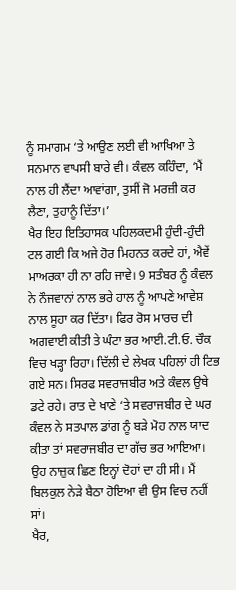ਨੂੰ ਸਮਾਗਮ ‘ਤੇ ਆਉਣ ਲਈ ਵੀ ਆਖਿਆ ਤੇ ਸਨਮਾਨ ਵਾਪਸੀ ਬਾਰੇ ਵੀ। ਕੰਵਲ ਕਹਿੰਦਾ, ‘ਮੈਂ ਨਾਲ ਹੀ ਲੈਂਦਾ ਆਵਾਂਗਾ, ਤੁਸੀਂ ਜੋ ਮਰਜ਼ੀ ਕਰ ਲੈਣਾ, ਤੁਹਾਨੂੰ ਦਿੱਤਾ।’
ਖੈਰ ਇਹ ਇਤਿਹਾਸਕ ਪਹਿਲਕਦਮੀ ਹੁੰਦੀ-ਹੁੰਦੀ ਟਲ ਗਈ ਕਿ ਅਜੇ ਹੋਰ ਮਿਹਨਤ ਕਰਦੇ ਹਾਂ, ਐਵੇਂ ਮਾਅਰਕਾ ਹੀ ਨਾ ਰਹਿ ਜਾਵੇ। 9 ਸਤੰਬਰ ਨੂੰ ਕੰਵਲ ਨੇ ਨੌਜਵਾਨਾਂ ਨਾਲ ਭਰੇ ਹਾਲ ਨੂੰ ਆਪਣੇ ਆਵੇਸ਼ ਨਾਲ ਸੂਹਾ ਕਰ ਦਿੱਤਾ। ਫਿਰ ਰੋਸ ਮਾਰਚ ਦੀ ਅਗਵਾਈ ਕੀਤੀ ਤੇ ਘੰਟਾ ਭਰ ਆਈ.ਟੀ.ਓ. ਚੌਕ ਵਿਚ ਖੜ੍ਹਾ ਰਿਹਾ। ਦਿੱਲੀ ਦੇ ਲੇਖਕ ਪਹਿਲਾਂ ਹੀ ਟਿਭ ਗਏ ਸਨ। ਸਿਰਫ ਸਵਰਾਜਬੀਰ ਅਤੇ ਕੰਵਲ ਉਥੇ ਡਟੇ ਰਹੇ। ਰਾਤ ਦੇ ਖਾਣੇ ‘ਤੇ ਸਵਰਾਜਬੀਰ ਦੇ ਘਰ ਕੰਵਲ ਨੇ ਸਤਪਾਲ ਡਾਂਗ ਨੂੰ ਬੜੇ ਮੋਹ ਨਾਲ ਯਾਦ ਕੀਤਾ ਤਾਂ ਸਵਰਾਜਬੀਰ ਦਾ ਗੱਚ ਭਰ ਆਇਆ। ਉਹ ਨਾਜ਼ੁਕ ਛਿਣ ਇਨ੍ਹਾਂ ਦੋਹਾਂ ਦਾ ਹੀ ਸੀ। ਮੈਂ ਬਿਲਕੁਲ ਨੇੜੇ ਬੈਠਾ ਹੋਇਆ ਵੀ ਉਸ ਵਿਚ ਨਹੀਂ ਸਾਂ।
ਖੈਰ,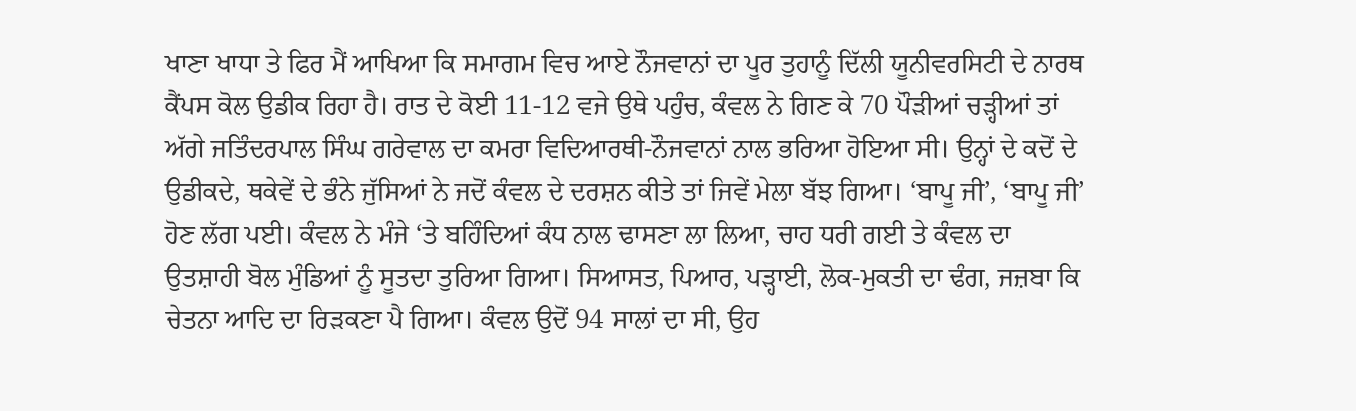ਖਾਣਾ ਖਾਧਾ ਤੇ ਫਿਰ ਮੈਂ ਆਖਿਆ ਕਿ ਸਮਾਗਮ ਵਿਚ ਆਏ ਨੌਜਵਾਨਾਂ ਦਾ ਪੂਰ ਤੁਹਾਨੂੰ ਦਿੱਲੀ ਯੂਨੀਵਰਸਿਟੀ ਦੇ ਨਾਰਥ ਕੈਂਪਸ ਕੋਲ ਉਡੀਕ ਰਿਹਾ ਹੈ। ਰਾਤ ਦੇ ਕੋਈ 11-12 ਵਜੇ ਉਥੇ ਪਹੁੰਚ, ਕੰਵਲ ਨੇ ਗਿਣ ਕੇ 70 ਪੌੜੀਆਂ ਚੜ੍ਹੀਆਂ ਤਾਂ ਅੱਗੇ ਜਤਿੰਦਰਪਾਲ ਸਿੰਘ ਗਰੇਵਾਲ ਦਾ ਕਮਰਾ ਵਿਦਿਆਰਥੀ-ਨੌਜਵਾਨਾਂ ਨਾਲ ਭਰਿਆ ਹੋਇਆ ਸੀ। ਉਨ੍ਹਾਂ ਦੇ ਕਦੋਂ ਦੇ ਉਡੀਕਦੇ, ਥਕੇਵੇਂ ਦੇ ਭੰਨੇ ਜੁੱਸਿਆਂ ਨੇ ਜਦੋਂ ਕੰਵਲ ਦੇ ਦਰਸ਼ਨ ਕੀਤੇ ਤਾਂ ਜਿਵੇਂ ਮੇਲਾ ਬੱਝ ਗਿਆ। ‘ਬਾਪੂ ਜੀ’, ‘ਬਾਪੂ ਜੀ’ ਹੋਣ ਲੱਗ ਪਈ। ਕੰਵਲ ਨੇ ਮੰਜੇ ‘ਤੇ ਬਹਿੰਦਿਆਂ ਕੰਧ ਨਾਲ ਢਾਸਣਾ ਲਾ ਲਿਆ, ਚਾਹ ਧਰੀ ਗਈ ਤੇ ਕੰਵਲ ਦਾ ਉਤਸ਼ਾਹੀ ਬੋਲ ਮੁੰਡਿਆਂ ਨੂੰ ਸੂਤਦਾ ਤੁਰਿਆ ਗਿਆ। ਸਿਆਸਤ, ਪਿਆਰ, ਪੜ੍ਹਾਈ, ਲੋਕ-ਮੁਕਤੀ ਦਾ ਢੰਗ, ਜਜ਼ਬਾ ਕਿ ਚੇਤਨਾ ਆਦਿ ਦਾ ਰਿੜਕਣਾ ਪੈ ਗਿਆ। ਕੰਵਲ ਉਦੋਂ 94 ਸਾਲਾਂ ਦਾ ਸੀ, ਉਹ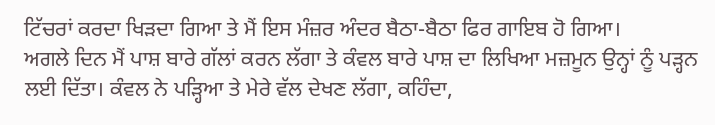ਟਿੱਚਰਾਂ ਕਰਦਾ ਖਿੜਦਾ ਗਿਆ ਤੇ ਮੈਂ ਇਸ ਮੰਜ਼ਰ ਅੰਦਰ ਬੈਠਾ-ਬੈਠਾ ਫਿਰ ਗਾਇਬ ਹੋ ਗਿਆ।
ਅਗਲੇ ਦਿਨ ਮੈਂ ਪਾਸ਼ ਬਾਰੇ ਗੱਲਾਂ ਕਰਨ ਲੱਗਾ ਤੇ ਕੰਵਲ ਬਾਰੇ ਪਾਸ਼ ਦਾ ਲਿਖਿਆ ਮਜ਼ਮੂਨ ਉਨ੍ਹਾਂ ਨੂੰ ਪੜ੍ਹਨ ਲਈ ਦਿੱਤਾ। ਕੰਵਲ ਨੇ ਪੜ੍ਹਿਆ ਤੇ ਮੇਰੇ ਵੱਲ ਦੇਖਣ ਲੱਗਾ, ਕਹਿੰਦਾ,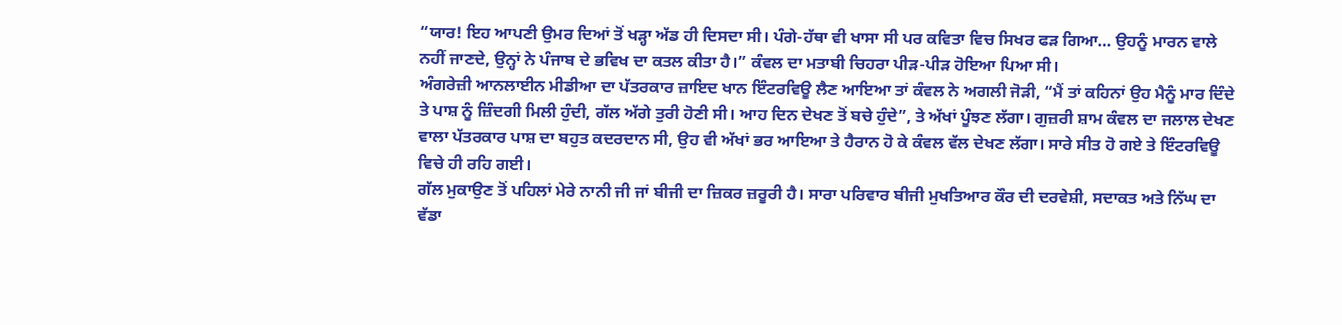“ਯਾਰ! ਇਹ ਆਪਣੀ ਉਮਰ ਦਿਆਂ ਤੋਂ ਖੜ੍ਹਾ ਅੱਡ ਹੀ ਦਿਸਦਾ ਸੀ। ਪੰਗੇ-ਹੱਥਾ ਵੀ ਖਾਸਾ ਸੀ ਪਰ ਕਵਿਤਾ ਵਿਚ ਸਿਖਰ ਫੜ ਗਿਆ… ਉਹਨੂੰ ਮਾਰਨ ਵਾਲੇ ਨਹੀਂ ਜਾਣਦੇ, ਉਨ੍ਹਾਂ ਨੇ ਪੰਜਾਬ ਦੇ ਭਵਿਖ ਦਾ ਕਤਲ ਕੀਤਾ ਹੈ।” ਕੰਵਲ ਦਾ ਮਤਾਬੀ ਚਿਹਰਾ ਪੀੜ-ਪੀੜ ਹੋਇਆ ਪਿਆ ਸੀ।
ਅੰਗਰੇਜ਼ੀ ਆਨਲਾਈਨ ਮੀਡੀਆ ਦਾ ਪੱਤਰਕਾਰ ਜ਼ਾਇਦ ਖਾਨ ਇੰਟਰਵਿਊ ਲੈਣ ਆਇਆ ਤਾਂ ਕੰਵਲ ਨੇ ਅਗਲੀ ਜੋੜੀ, “ਮੈਂ ਤਾਂ ਕਹਿਨਾਂ ਉਹ ਮੈਨੂੰ ਮਾਰ ਦਿੰਦੇ ਤੇ ਪਾਸ਼ ਨੂੰ ਜ਼ਿੰਦਗੀ ਮਿਲੀ ਹੁੰਦੀ, ਗੱਲ ਅੱਗੇ ਤੁਰੀ ਹੋਣੀ ਸੀ। ਆਹ ਦਿਨ ਦੇਖਣ ਤੋਂ ਬਚੇ ਹੁੰਦੇ”, ਤੇ ਅੱਖਾਂ ਪੂੰਝਣ ਲੱਗਾ। ਗੁਜ਼ਰੀ ਸ਼ਾਮ ਕੰਵਲ ਦਾ ਜਲਾਲ ਦੇਖਣ ਵਾਲਾ ਪੱਤਰਕਾਰ ਪਾਸ਼ ਦਾ ਬਹੁਤ ਕਦਰਦਾਨ ਸੀ, ਉਹ ਵੀ ਅੱਖਾਂ ਭਰ ਆਇਆ ਤੇ ਹੈਰਾਨ ਹੋ ਕੇ ਕੰਵਲ ਵੱਲ ਦੇਖਣ ਲੱਗਾ। ਸਾਰੇ ਸੀਤ ਹੋ ਗਏ ਤੇ ਇੰਟਰਵਿਊ ਵਿਚੇ ਹੀ ਰਹਿ ਗਈ।
ਗੱਲ ਮੁਕਾਉਣ ਤੋਂ ਪਹਿਲਾਂ ਮੇਰੇ ਨਾਨੀ ਜੀ ਜਾਂ ਬੀਜੀ ਦਾ ਜ਼ਿਕਰ ਜ਼ਰੂਰੀ ਹੈ। ਸਾਰਾ ਪਰਿਵਾਰ ਬੀਜੀ ਮੁਖਤਿਆਰ ਕੌਰ ਦੀ ਦਰਵੇਸ਼ੀ, ਸਦਾਕਤ ਅਤੇ ਨਿੱਘ ਦਾ ਵੱਡਾ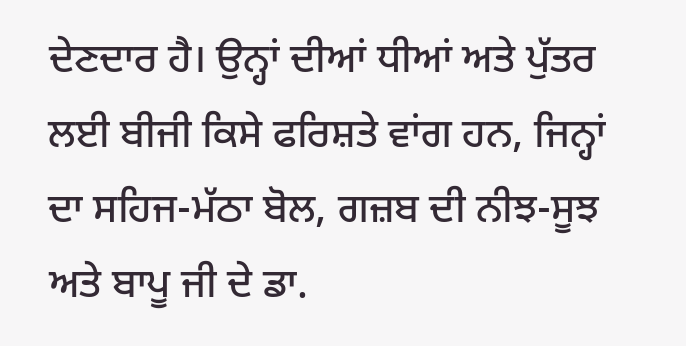ਦੇਣਦਾਰ ਹੈ। ਉਨ੍ਹਾਂ ਦੀਆਂ ਧੀਆਂ ਅਤੇ ਪੁੱਤਰ ਲਈ ਬੀਜੀ ਕਿਸੇ ਫਰਿਸ਼ਤੇ ਵਾਂਗ ਹਨ, ਜਿਨ੍ਹਾਂ ਦਾ ਸਹਿਜ-ਮੱਠਾ ਬੋਲ, ਗਜ਼ਬ ਦੀ ਨੀਝ-ਸੂਝ ਅਤੇ ਬਾਪੂ ਜੀ ਦੇ ਡਾ.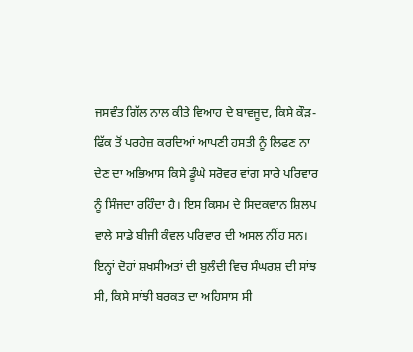ਜਸਵੰਤ ਗਿੱਲ ਨਾਲ ਕੀਤੇ ਵਿਆਹ ਦੇ ਬਾਵਜੂਦ, ਕਿਸੇ ਕੌੜ-ਫਿੱਕ ਤੋਂ ਪਰਹੇਜ਼ ਕਰਦਿਆਂ ਆਪਣੀ ਹਸਤੀ ਨੂੰ ਲਿਫਣ ਨਾ ਦੇਣ ਦਾ ਅਭਿਆਸ ਕਿਸੇ ਡੂੰਘੇ ਸਰੋਵਰ ਵਾਂਗ ਸਾਰੇ ਪਰਿਵਾਰ ਨੂੰ ਸਿੰਜਦਾ ਰਹਿੰਦਾ ਹੈ। ਇਸ ਕਿਸਮ ਦੇ ਸਿਦਕਵਾਨ ਸ਼ਿਲਪ ਵਾਲੇ ਸਾਡੇ ਬੀਜੀ ਕੰਵਲ ਪਰਿਵਾਰ ਦੀ ਅਸਲ ਨੀਂਹ ਸਨ। ਇਨ੍ਹਾਂ ਦੋਹਾਂ ਸ਼ਖਸੀਅਤਾਂ ਦੀ ਬੁਲੰਦੀ ਵਿਚ ਸੰਘਰਸ਼ ਦੀ ਸਾਂਝ ਸੀ, ਕਿਸੇ ਸਾਂਝੀ ਬਰਕਤ ਦਾ ਅਹਿਸਾਸ ਸੀ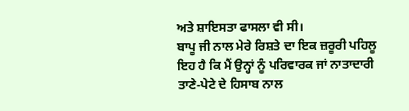ਅਤੇ ਸ਼ਾਇਸਤਾ ਫਾਸਲਾ ਵੀ ਸੀ।
ਬਾਪੂ ਜੀ ਨਾਲ ਮੇਰੇ ਰਿਸ਼ਤੇ ਦਾ ਇਕ ਜ਼ਰੂਰੀ ਪਹਿਲੂ ਇਹ ਹੈ ਕਿ ਮੈਂ ਉਨ੍ਹਾਂ ਨੂੰ ਪਰਿਵਾਰਕ ਜਾਂ ਨਾਤਾਦਾਰੀ ਤਾਣੇ-ਪੇਟੇ ਦੇ ਹਿਸਾਬ ਨਾਲ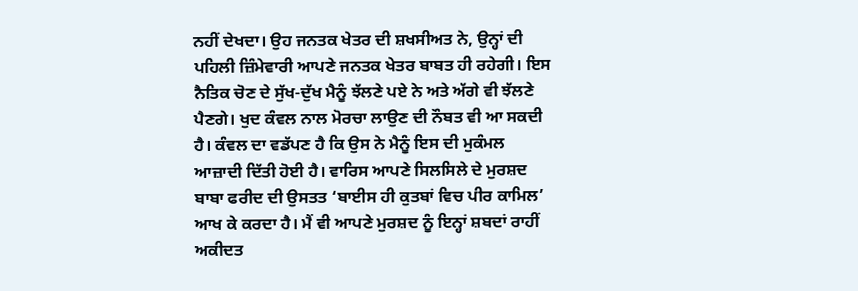ਨਹੀਂ ਦੇਖਦਾ। ਉਹ ਜਨਤਕ ਖੇਤਰ ਦੀ ਸ਼ਖਸੀਅਤ ਨੇ, ਉਨ੍ਹਾਂ ਦੀ ਪਹਿਲੀ ਜ਼ਿੰਮੇਵਾਰੀ ਆਪਣੇ ਜਨਤਕ ਖੇਤਰ ਬਾਬਤ ਹੀ ਰਹੇਗੀ। ਇਸ ਨੈਤਿਕ ਚੋਣ ਦੇ ਸੁੱਖ-ਦੁੱਖ ਮੈਨੂੰ ਝੱਲਣੇ ਪਏ ਨੇ ਅਤੇ ਅੱਗੇ ਵੀ ਝੱਲਣੇ ਪੈਣਗੇ। ਖੁਦ ਕੰਵਲ ਨਾਲ ਮੋਰਚਾ ਲਾਉਣ ਦੀ ਨੌਬਤ ਵੀ ਆ ਸਕਦੀ ਹੈ। ਕੰਵਲ ਦਾ ਵਡੱਪਣ ਹੈ ਕਿ ਉਸ ਨੇ ਮੈਨੂੰ ਇਸ ਦੀ ਮੁਕੰਮਲ ਆਜ਼ਾਦੀ ਦਿੱਤੀ ਹੋਈ ਹੈ। ਵਾਰਿਸ ਆਪਣੇ ਸਿਲਸਿਲੇ ਦੇ ਮੁਰਸ਼ਦ ਬਾਬਾ ਫਰੀਦ ਦੀ ਉਸਤਤ ‘ਬਾਈਸ ਹੀ ਕੁਤਬਾਂ ਵਿਚ ਪੀਰ ਕਾਮਿਲ’ ਆਖ ਕੇ ਕਰਦਾ ਹੈ। ਮੈਂ ਵੀ ਆਪਣੇ ਮੁਰਸ਼ਦ ਨੂੰ ਇਨ੍ਹਾਂ ਸ਼ਬਦਾਂ ਰਾਹੀਂ ਅਕੀਦਤ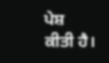ਪੇਸ਼ ਕੀਤੀ ਹੈ।